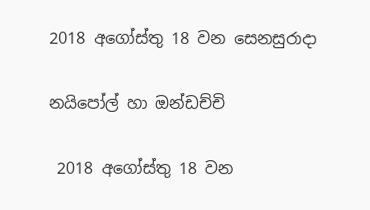2018 අගෝස්තු 18 වන සෙනසුරාදා

නයිපෝල් හා ඔන්ඩච්චි

 2018 අගෝස්තු 18 වන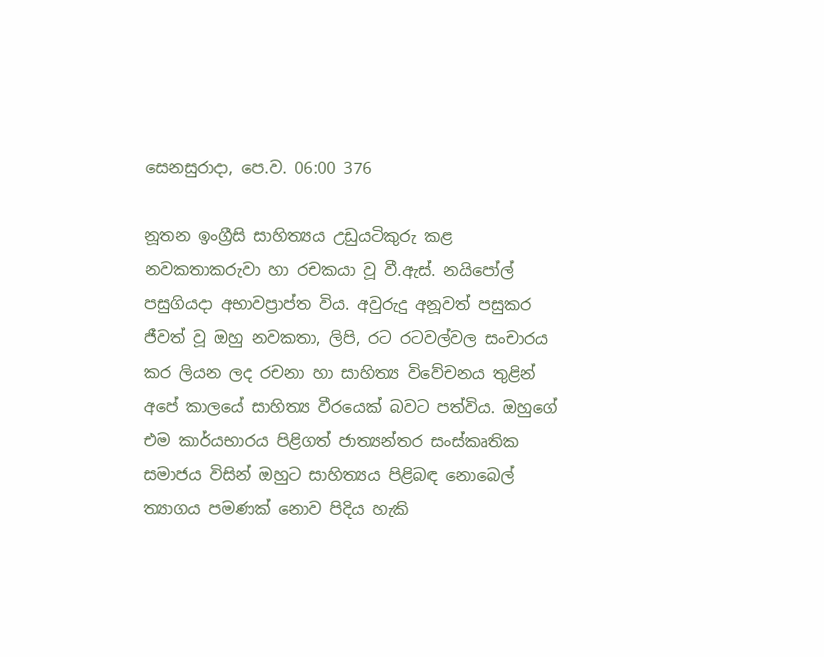සෙනසුරාදා, පෙ.ව. 06:00 376

නූතන ඉංග්‍රීසි සාහිත්‍යය උඩුයටිකුරු කළ නවකතාකරුවා හා රචකයා වූ වී.ඇස්. නයිපෝල් පසුගියදා අභාවප්‍රාප්ත විය. අවුරුදු අනූවත් පසුකර ජීවත් වූ ඔහු නවකතා, ලිපි, රට රටවල්වල සංචාරය කර ලියන ලද රචනා හා සාහිත්‍ය විවේචනය තුළින් අපේ කාලයේ සාහිත්‍ය වීරයෙක් බවට පත්විය. ඔහුගේ එම කාර්යභාරය පිළිගත් ජාත්‍යන්තර සංස්කෘතික සමාජය විසින් ඔහුට සාහිත්‍යය පිළිබඳ නොබෙල් ත්‍යාගය පමණක් නොව පිදිය හැකි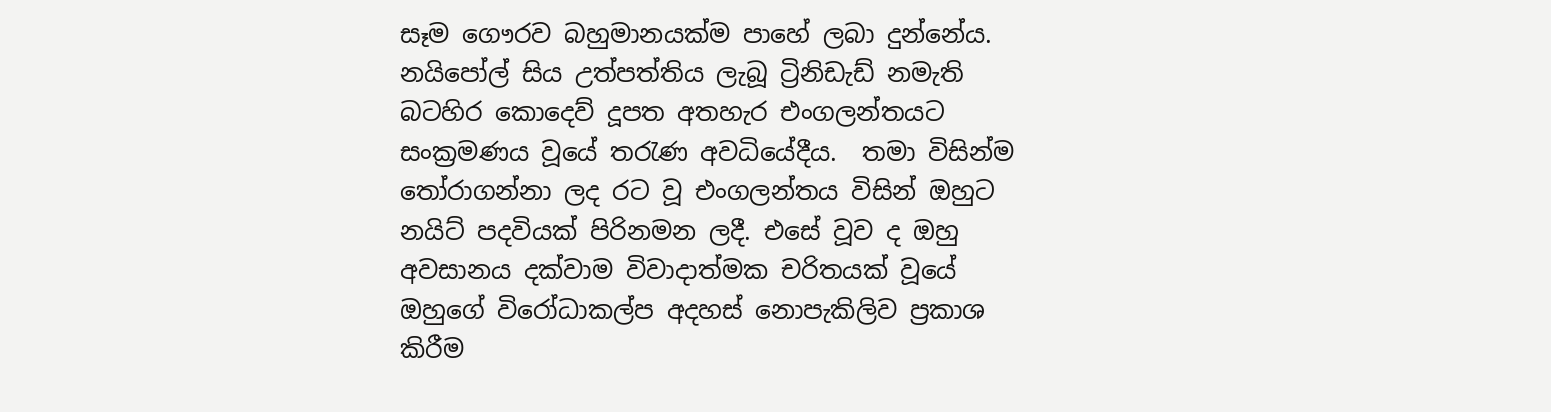සෑම ගෞරව බහුමානයක්ම පාහේ ලබා දුන්නේය. නයිපෝල් සිය උත්පත්තිය ලැබූ ට්‍රිනිඩැඩ් නමැති බටහිර කොදෙව් දූපත අතහැර එංගලන්තයට සංක්‍රමණය වූයේ තරැණ අවධියේදීය.  තමා විසින්ම තෝරාගන්නා ලද රට වූ එංගලන්තය විසින් ඔහුට නයිට් පදවියක් පිරිනමන ලදී. එසේ වූව ද ඔහු අවසානය දක්වාම විවාදාත්මක චරිතයක් වූයේ ඔහුගේ විරෝධාකල්ප අදහස් නොපැකිලිව ප්‍රකාශ කිරීම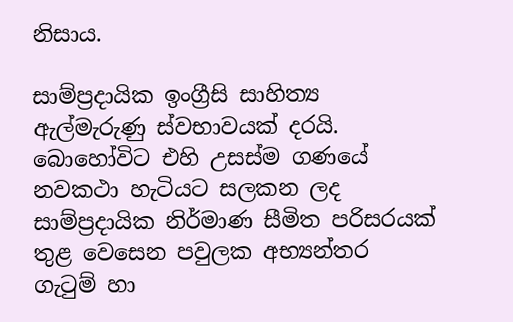නිසාය.

සාම්ප්‍රදායික ඉංග්‍රීසි සාහිත්‍ය ඇල්මැරුණු ස්වභාවයක් දරයි. බොහෝවිට එහි උසස්ම ගණයේ නවකථා හැටියට සලකන ලද සාම්ප්‍රදායික නිර්මාණ සීමිත පරිසරයක් තුළ වෙසෙන පවුලක අභ්‍යන්තර ගැටුම් හා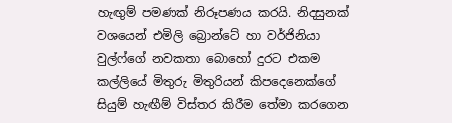හැඟුම් පමණක් නිරූපණය කරයි. නිදසුනක් වශයෙන් එමිලි බ්‍රොන්ටේ හා වර්ජිනියා වුල්ෆ්ගේ නවකතා බොහෝ දුරට එකම කල්ලියේ මිතුරු මිතුරියන් කිපදෙනෙක්ගේ සියුම් හැඟීම් විස්තර කිරීම තේමා කරගෙන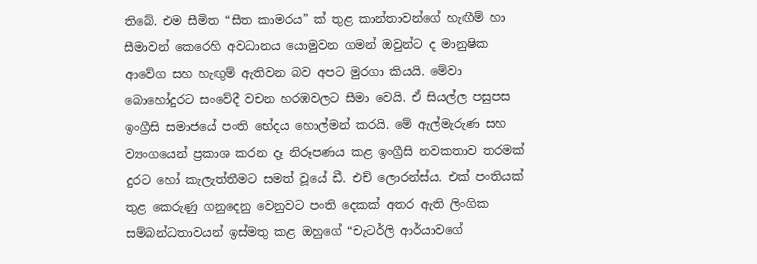තිබේ. එම සීමිත “සීත කාමරය” ක් තුළ කාන්තාවන්ගේ හැඟීම් හා සීමාවන් කෙරෙහි අවධානය යොමුවන ගමන් ඔවුන්ට ද මානුෂික ආවේග සහ හැඟුම් ඇතිවන බව අපට මුරගා කියයි. මේවා බොහෝදුරට සංවේදී වචන හරඹවලට සීමා වෙයි. ඒ සියල්ල පසුපස ඉංග්‍රීසි සමාජයේ පංති භේදය හොල්මන් කරයි. මේ ඇල්මැරුණ සහ ව්‍යංගයෙන් ප්‍රකාශ කරන දෑ නිරූපණය කළ ඉංග්‍රීසි නවකතාව තරමක් දුරට හෝ කැලැත්තීමට සමත් වූයේ ඩී. එච් ලොරන්ස්ය. එක් පංතියක් තුළ කෙරුණු ගනුදෙනු වෙනුවට පංති දෙකක් අතර ඇති ලිංගික සම්බන්ධතාවයන් ඉස්මතු කළ ඔහුගේ “චැටර්ලි ආර්යාවගේ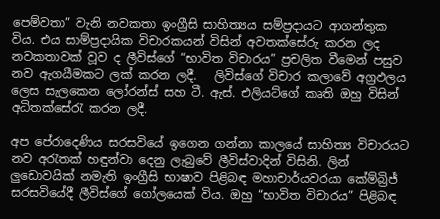පෙම්වතා” වැනි නවකතා ඉංග්‍රීසි සාහිත්‍යය සම්ප්‍රදායට ආගන්තුක විය. එය සාම්ප්‍රදායික විචාරකයන් විසින් අවතක්සේරු කරන ලද නවකතාවක් වූව ද ලීවිස්ගේ “භාවිත විචාරය” ප්‍රචලිත වීමෙන් පසුව නව ඇගයීමකට ලක් කරන ලදී.   ලිවිස්ගේ විචාර කලාවේ අග්‍රඵලය ලෙස සැලකෙන ලෝරන්ස් සහ ටී. ඇස්. එලියට්ගේ කෘති ඔහු විසින් අධිතක්සේරැ කරන ලදී.

අප පේරාදෙණිය සරසවියේ ඉගෙන ගන්නා කාලයේ සාහිත්‍ය විචාරයට නව අරැතක් හඳුන්වා දෙනු ලැබුවේ ලීවිස්වාදින් විසිනි. ලින් ලුඩොවයික් නමැති ඉංග්‍රීසි භාෂාව පිළිබඳ මහාචාර්යවරයා කේම්බ්‍රිජ් සරසවියේදී ලීවිස්ගේ ගෝලයෙක් විය. ඔහු “භාවිත විචාරය” පිළිබඳ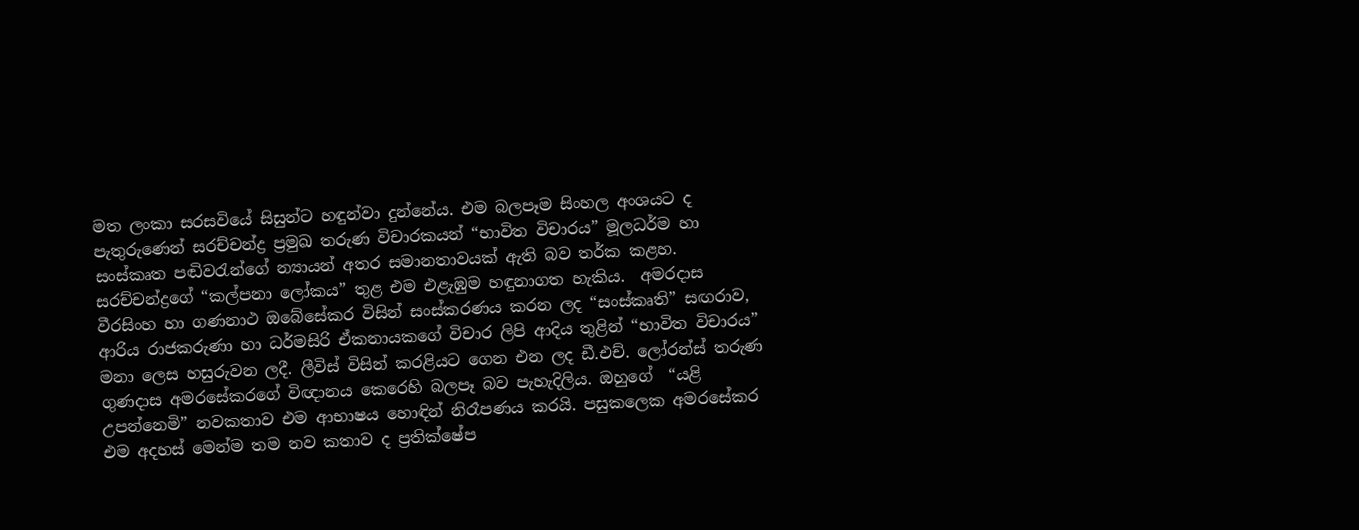මත ලංකා සරසවියේ සිසුන්ට හඳුන්වා දුන්නේය. එම බලපෑම සිංහල අංශයට ද පැතුරුණෙන් සරච්චන්ද්‍ර ප්‍රමුඛ තරුණ විචාරකයන් “භාවිත විචාරය” මූලධර්ම හා සංස්කෘත පඬිවරැන්ගේ න්‍යායන් අතර සමානතාවයක් ඇති බව තර්ක කළහ. සරච්චන්ද්‍රගේ “කල්පනා ලෝකය” තුළ එම එළැඹුම හඳුනාගත හැකිය.  අමරදාස වීරසිංහ හා ගණනාථ ඔබේසේකර විසින් සංස්කරණය කරන ලද “සංස්කෘති” සඟරාව, ආරිය රාජකරුණා හා ධර්මසිරි ඒකනායකගේ විචාර ලිපි ආදිය තුළින් “භාවිත විචාරය” මනා ලෙස හසුරුවන ලදී. ලීවිස් විසින් කරළියට ගෙන එන ලද ඩී.එච්. ලෝරන්ස් තරුණ ගුණදාස අමරසේකරගේ විඥානය කෙරෙහි බලපෑ බව පැහැදිලිය. ඔහුගේ  “යළි උපන්නෙමි” නවකතාව එම ආභාෂය හොඳින් නිරෑපණය කරයි. පසුකලෙක අමරසේකර එම අදහස් මෙන්ම තම නව කතාව ද ප්‍රතික්ෂේප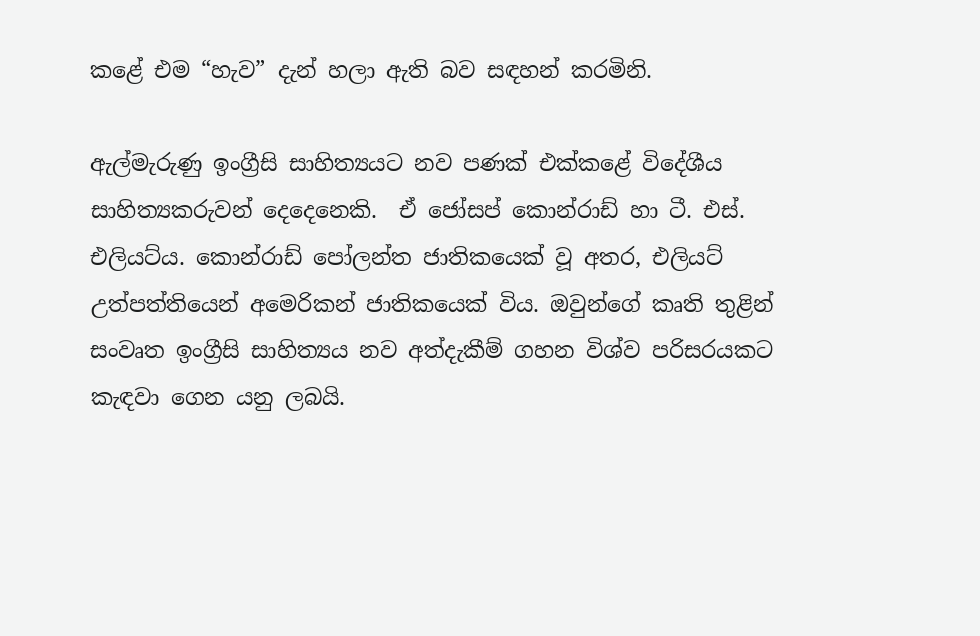කළේ එම “හැව” දැන් හලා ඇති බව සඳහන් කරමිනි.

ඇල්මැරුණු ඉංග්‍රීසි සාහිත්‍යයට නව පණක් එක්කළේ විදේශීය සාහිත්‍යකරුවන් දෙදෙනෙකි.  ඒ ජෝසප් කොන්රාඩ් හා ටී. එස්. එලියට්ය. කොන්රාඩ් පෝලන්ත ජාතිකයෙක් වූ අතර, එලියට් උත්පත්තියෙන් අමෙරිකන් ජාතිකයෙක් විය. ඔවුන්ගේ කෘති තුළින් සංවෘත ඉංග්‍රීසි සාහිත්‍යය නව අත්දැකීම් ගහන විශ්ව පරිසරයකට කැඳවා ගෙන යනු ලබයි.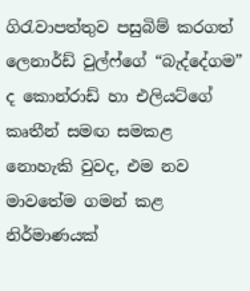ගිරැවාපත්තුව පසුබිම් කරගත් ලෙනාර්ඩ් වුල්ෆ්ගේ “බැද්දේගම” ද කොන්රාඩ් හා එලියට්ගේ කෘතීන් සමඟ සමකළ නොහැකි වුවද, එම නව මාවතේම ගමන් කළ නිර්මාණයක්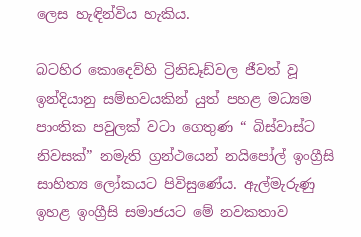ලෙස හැඳින්විය හැකිය.

බටහිර කොදෙව්හි ට්‍රිනිඩෑඩ්වල ජීවත් වූ ඉන්දියානු සම්භවයකින් යුත් පහළ මධ්‍යම පාංතික පවුලක් වටා ගෙතුණ “ බිස්වාස්ට නිවසක්” නමැති ග්‍රන්ථයෙන් නයිපෝල් ඉංග්‍රීසි සාහිත්‍ය ලෝකයට පිවිසුණේය. ඇල්මැරුණු ඉහළ ඉංග්‍රීසි සමාජයට මේ නවකතාව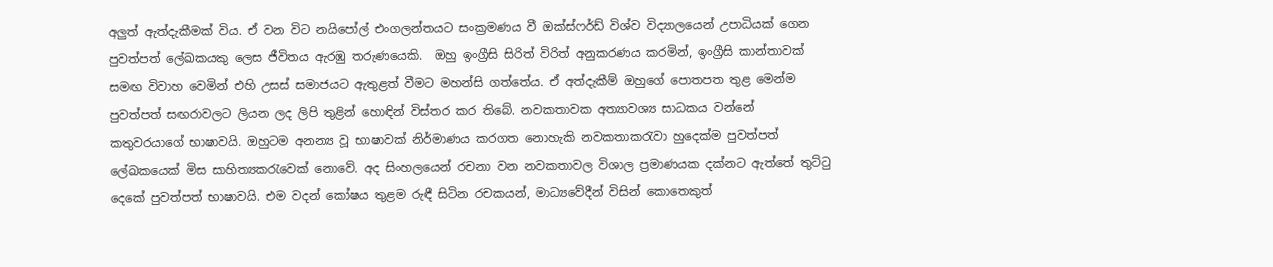අලුත් ඇත්දැකීමක් විය. ඒ වන විට නයිපෝල් එංගලන්තයට සංක්‍රමණය වී ඔක්ස්ෆර්ඩ් විශ්ව විද්‍යාලයෙන් උපාධියක් ගෙන පුවත්පත් ලේඛකයකු ලෙස ජීවිතය ඇරඹු තරුණයෙකි.  ඔහු ඉංග්‍රීසි සිරිත් විරිත් අනුකරණය කරමින්, ඉංග්‍රීසි කාන්තාවක් සමඟ විවාහ වෙමින් එහි උසස් සමාජයට ඇතුළත් වීමට මහන්සි ගත්තේය. ඒ අත්දැකීම් ඔහුගේ පොතපත තුළ මෙන්ම පුවත්පත් සඟරාවලට ලියන ලද ලිපි තුළින් හොඳින් විස්තර කර තිබේ. නවකතාවක අත්‍යාවශ්‍ය සාධකය වන්නේ කතුවරයාගේ භාෂාවයි. ඔහුටම අනන්‍ය වූ භාෂාවක් නිර්මාණය කරගත නොහැකි නවකතාකරැවා හුදෙක්ම පුවත්පත් ලේඛකයෙක් මිස සාහිත්‍යකරැවෙක් නොවේ. අද සිංහලයෙන් රචනා වන නවකතාවල විශාල ප්‍රමාණයක දක්නට ඇත්තේ තුට්ටු දෙකේ පුවත්පත් භාෂාවයි. එම වදන් කෝෂය තුළම රුඳී සිටින රචකයන්, මාධ්‍යවේදීන් විසින් කොතෙකුත්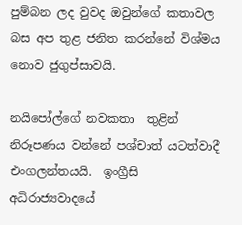පුම්බන ලද වුවද ඔවුන්ගේ කතාවල බස අප තුළ ජනිත කරන්නේ විශ්මය නොව ජුගුප්සාවයි.

නයිපෝල්ගේ නවකතා  තුළින් නිරූපණය වන්නේ පශ්චාත් යටත්වාදී එංගලන්තයයි.  ඉංග්‍රීසි අධිරාජ්‍යවාදයේ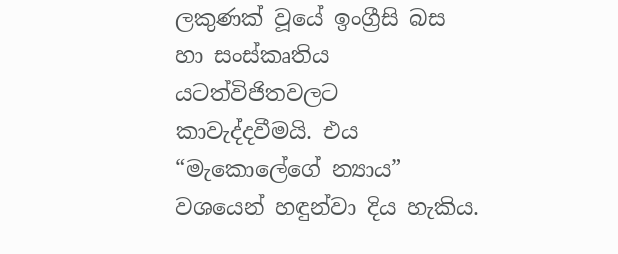ලකුණක් වූයේ ඉංග්‍රීසි බස හා සංස්කෘතිය යටත්විජිතවලට කාවැද්දවීමයි. එය “මැකොලේගේ න්‍යාය” වශයෙන් හඳුන්වා දිය හැකිය.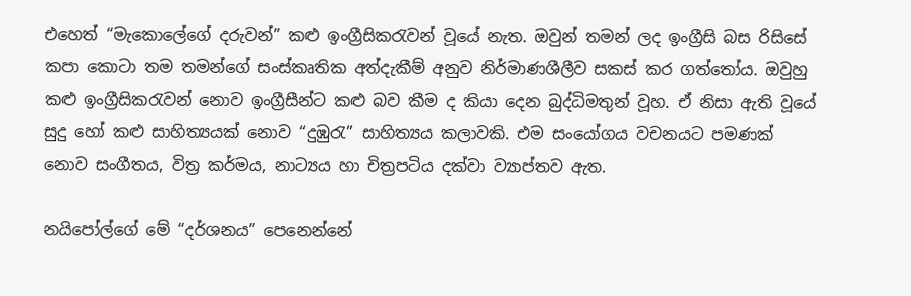එහෙත් “මැකොලේගේ දරුවන්” කළු ඉංග්‍රීසිකරැවන් වූයේ නැත. ඔවුන් තමන් ලද ඉංග්‍රීසි බස රිසිසේ කපා කොටා තම තමන්ගේ සංස්කෘතික අත්දැකීම් අනුව නිර්මාණශීලීව සකස් කර ගත්තෝය. ඔවුහු කළු ඉංග්‍රීසිකරැවන් නොව ඉංග්‍රීසීන්ට කළු බව කීම ද කියා දෙන බුද්ධිමතුන් වූහ. ඒ නිසා ඇති වූයේ සුදු හෝ කළු සාහිත්‍යයක් නොව “දුඹුරැ” සාහිත්‍යය කලාවකි. එම සංයෝගය වචනයට පමණක් නොව සංගීතය, විත්‍ර කර්මය, නාට්‍යය හා චිත්‍රපටිය දක්වා ව්‍යාප්තව ඇත.

නයිපෝල්ගේ මේ “දර්ශනය” පෙනෙන්නේ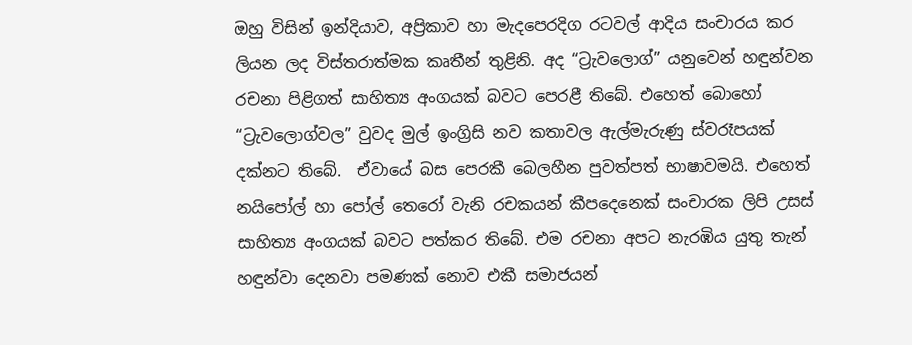ඔහු විසින් ඉන්දියාව, අප්‍රිකාව හා මැදපෙරදිග රටවල් ආදිය සංචාරය කර ලියන ලද විස්තරාත්මක කෘතීන් තුළිනි. අද “ට්‍රැවලොග්” යනුවෙන් හඳුන්වන රචනා පිළිගත් සාහිත්‍ය අංගයක් බවට පෙරළී තිබේ. එහෙත් බොහෝ “ට්‍රැවලොග්වල” වුවද මුල් ඉංග්‍රිසි නව කතාවල ඇල්මැරුණු ස්වරෑපයක් දක්නට තිබේ.  ඒවායේ බස පෙරකී බෙලහීන පුවත්පත් භාෂාවමයි. එහෙත් නයිපෝල් හා පෝල් තෙරෝ වැනි රචකයන් කීපදෙනෙක් සංචාරක ලිපි උසස් සාහිත්‍ය අංගයක් බවට පත්කර තිබේ. එම රචනා අපට නැරඹිය යුතු තැන් හඳුන්වා දෙනවා පමණක් නොව එකී සමාජයන්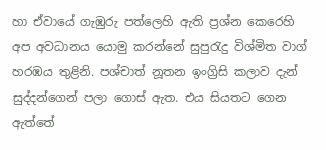හා ඒවායේ ගැඹුරු පත්ලෙහි ඇති ප්‍රශ්න කෙරෙහි අප අවධානය යොමු කරන්නේ සුපුරැදු විශ්මිත වාග් හරඹය තුළිනි. පශ්චාත් නූතන ඉංග්‍රිසි කලාව දැන් සුද්දන්ගෙන් පලා ගොස් ඇත. එය සියතට ගෙන ඇත්තේ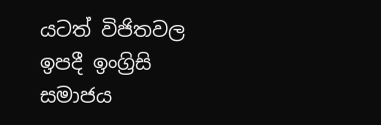යටත් විජිතවල ඉපදී ඉංග්‍රිසි සමාජය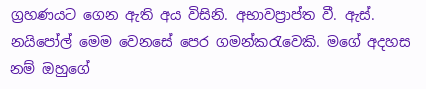ග්‍රහණයට ගෙන ඇති අය විසිනි. අභාවප්‍රාප්ත වී. ඇස්. නයිපෝල් මෙම වෙනසේ පෙර ගමන්කරැවෙකි. මගේ අදහස නම් ඔහුගේ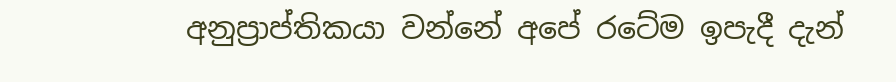අනුප්‍රාප්තිකයා වන්නේ අපේ රටේම ඉපැදී දැන්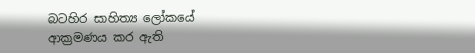බටහිර සාහිත්‍ය ලෝකයේ ආක්‍රමණය කර ඇති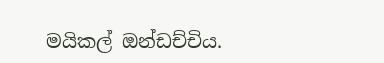මයිකල් ඔන්ඩච්චිය.